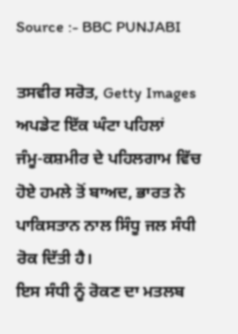Source :- BBC PUNJABI

ਤਸਵੀਰ ਸਰੋਤ, Getty Images
ਅਪਡੇਟ ਇੱਕ ਘੰਟਾ ਪਹਿਲਾਂ
ਜੰਮੂ-ਕਸ਼ਮੀਰ ਦੇ ਪਹਿਲਗਾਮ ਵਿੱਚ ਹੋਏ ਹਮਲੇ ਤੋਂ ਬਾਅਦ, ਭਾਰਤ ਨੇ ਪਾਕਿਸਤਾਨ ਨਾਲ ਸਿੰਧੂ ਜਲ ਸੰਧੀ ਰੋਕ ਦਿੱਤੀ ਹੈ।
ਇਸ ਸੰਧੀ ਨੂੰ ਰੋਕਣ ਦਾ ਮਤਲਬ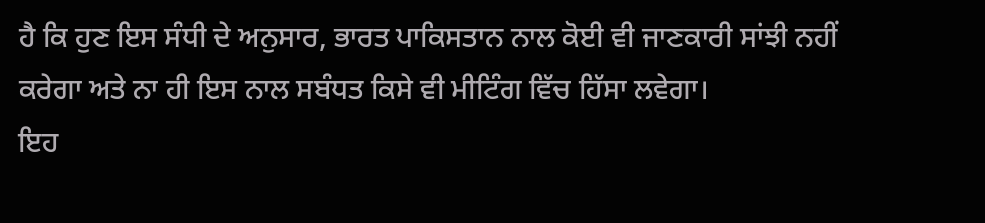ਹੈ ਕਿ ਹੁਣ ਇਸ ਸੰਧੀ ਦੇ ਅਨੁਸਾਰ, ਭਾਰਤ ਪਾਕਿਸਤਾਨ ਨਾਲ ਕੋਈ ਵੀ ਜਾਣਕਾਰੀ ਸਾਂਝੀ ਨਹੀਂ ਕਰੇਗਾ ਅਤੇ ਨਾ ਹੀ ਇਸ ਨਾਲ ਸਬੰਧਤ ਕਿਸੇ ਵੀ ਮੀਟਿੰਗ ਵਿੱਚ ਹਿੱਸਾ ਲਵੇਗਾ।
ਇਹ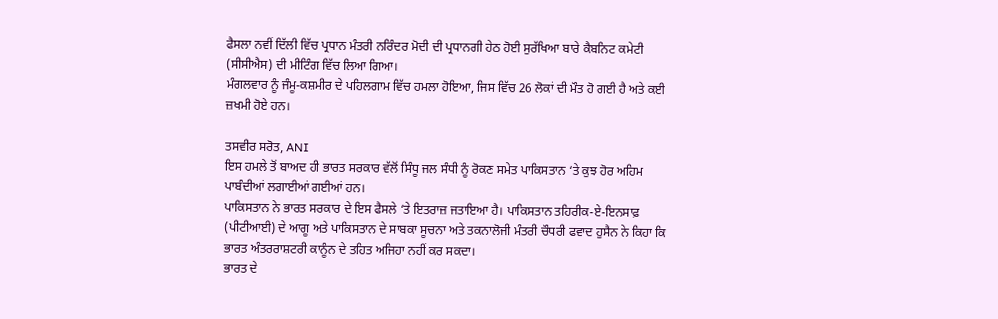ਫੈਸਲਾ ਨਵੀਂ ਦਿੱਲੀ ਵਿੱਚ ਪ੍ਰਧਾਨ ਮੰਤਰੀ ਨਰਿੰਦਰ ਮੋਦੀ ਦੀ ਪ੍ਰਧਾਨਗੀ ਹੇਠ ਹੋਈ ਸੁਰੱਖਿਆ ਬਾਰੇ ਕੈਬਨਿਟ ਕਮੇਟੀ (ਸੀਸੀਐਸ) ਦੀ ਮੀਟਿੰਗ ਵਿੱਚ ਲਿਆ ਗਿਆ।
ਮੰਗਲਵਾਰ ਨੂੰ ਜੰਮੂ-ਕਸ਼ਮੀਰ ਦੇ ਪਹਿਲਗਾਮ ਵਿੱਚ ਹਮਲਾ ਹੋਇਆ, ਜਿਸ ਵਿੱਚ 26 ਲੋਕਾਂ ਦੀ ਮੌਤ ਹੋ ਗਈ ਹੈ ਅਤੇ ਕਈ ਜ਼ਖਮੀ ਹੋਏ ਹਨ।

ਤਸਵੀਰ ਸਰੋਤ, ANI
ਇਸ ਹਮਲੇ ਤੋਂ ਬਾਅਦ ਹੀ ਭਾਰਤ ਸਰਕਾਰ ਵੱਲੋਂ ਸਿੰਧੂ ਜਲ ਸੰਧੀ ਨੂੰ ਰੋਕਣ ਸਮੇਤ ਪਾਕਿਸਤਾਨ ‘ਤੇ ਕੁਝ ਹੋਰ ਅਹਿਮ ਪਾਬੰਦੀਆਂ ਲਗਾਈਆਂ ਗਈਆਂ ਹਨ।
ਪਾਕਿਸਤਾਨ ਨੇ ਭਾਰਤ ਸਰਕਾਰ ਦੇ ਇਸ ਫੈਸਲੇ ‘ਤੇ ਇਤਰਾਜ਼ ਜਤਾਇਆ ਹੈ। ਪਾਕਿਸਤਾਨ ਤਹਿਰੀਕ-ਏ-ਇਨਸਾਫ਼ (ਪੀਟੀਆਈ) ਦੇ ਆਗੂ ਅਤੇ ਪਾਕਿਸਤਾਨ ਦੇ ਸਾਬਕਾ ਸੂਚਨਾ ਅਤੇ ਤਕਨਾਲੋਜੀ ਮੰਤਰੀ ਚੌਧਰੀ ਫਵਾਦ ਹੁਸੈਨ ਨੇ ਕਿਹਾ ਕਿ ਭਾਰਤ ਅੰਤਰਰਾਸ਼ਟਰੀ ਕਾਨੂੰਨ ਦੇ ਤਹਿਤ ਅਜਿਹਾ ਨਹੀਂ ਕਰ ਸਕਦਾ।
ਭਾਰਤ ਦੇ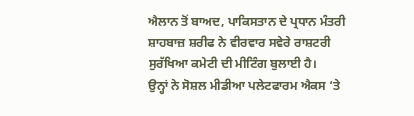ਐਲਾਨ ਤੋਂ ਬਾਅਦ, ਪਾਕਿਸਤਾਨ ਦੇ ਪ੍ਰਧਾਨ ਮੰਤਰੀ ਸ਼ਾਹਬਾਜ਼ ਸ਼ਰੀਫ ਨੇ ਵੀਰਵਾਰ ਸਵੇਰੇ ਰਾਸ਼ਟਰੀ ਸੁਰੱਖਿਆ ਕਮੇਟੀ ਦੀ ਮੀਟਿੰਗ ਬੁਲਾਈ ਹੈ।
ਉਨ੍ਹਾਂ ਨੇ ਸੋਸ਼ਲ ਮੀਡੀਆ ਪਲੇਟਫਾਰਮ ਐਕਸ ‘ਤੇ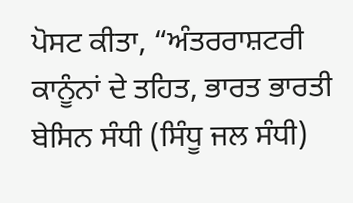ਪੋਸਟ ਕੀਤਾ, “ਅੰਤਰਰਾਸ਼ਟਰੀ ਕਾਨੂੰਨਾਂ ਦੇ ਤਹਿਤ, ਭਾਰਤ ਭਾਰਤੀ ਬੇਸਿਨ ਸੰਧੀ (ਸਿੰਧੂ ਜਲ ਸੰਧੀ)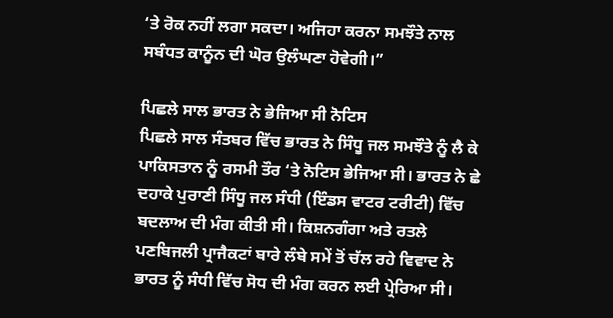‘ਤੇ ਰੋਕ ਨਹੀਂ ਲਗਾ ਸਕਦਾ। ਅਜਿਹਾ ਕਰਨਾ ਸਮਝੌਤੇ ਨਾਲ ਸਬੰਧਤ ਕਾਨੂੰਨ ਦੀ ਘੋਰ ਉਲੰਘਣਾ ਹੋਵੇਗੀ।”

ਪਿਛਲੇ ਸਾਲ ਭਾਰਤ ਨੇ ਭੇਜਿਆ ਸੀ ਨੋਟਿਸ
ਪਿਛਲੇ ਸਾਲ ਸੰਤਬਰ ਵਿੱਚ ਭਾਰਤ ਨੇ ਸਿੰਧੂ ਜਲ ਸਮਝੌਤੇ ਨੂੰ ਲੈ ਕੇ ਪਾਕਿਸਤਾਨ ਨੂੰ ਰਸਮੀ ਤੌਰ ‘ਤੇ ਨੋਟਿਸ ਭੇਜਿਆ ਸੀ। ਭਾਰਤ ਨੇ ਛੇ ਦਹਾਕੇ ਪੁਰਾਣੀ ਸਿੰਧੂ ਜਲ ਸੰਧੀ (ਇੰਡਸ ਵਾਟਰ ਟਰੀਟੀ) ਵਿੱਚ ਬਦਲਾਅ ਦੀ ਮੰਗ ਕੀਤੀ ਸੀ। ਕਿਸ਼ਨਗੰਗਾ ਅਤੇ ਰਤਲੇ ਪਣਬਿਜਲੀ ਪ੍ਰਾਜੈਕਟਾਂ ਬਾਰੇ ਲੰਬੇ ਸਮੇਂ ਤੋਂ ਚੱਲ ਰਹੇ ਵਿਵਾਦ ਨੇ ਭਾਰਤ ਨੂੰ ਸੰਧੀ ਵਿੱਚ ਸੋਧ ਦੀ ਮੰਗ ਕਰਨ ਲਈ ਪ੍ਰੇਰਿਆ ਸੀ।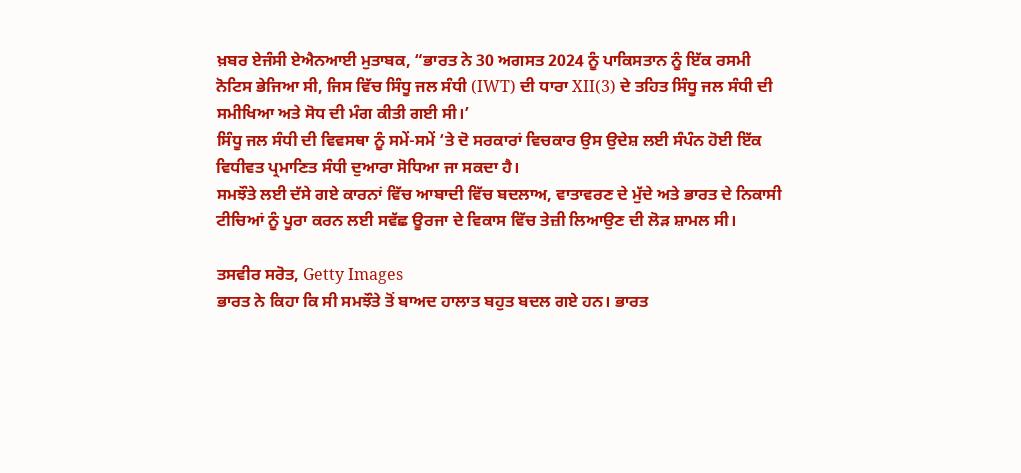ਖ਼ਬਰ ਏਜੰਸੀ ਏਐਨਆਈ ਮੁਤਾਬਕ, “ਭਾਰਤ ਨੇ 30 ਅਗਸਤ 2024 ਨੂੰ ਪਾਕਿਸਤਾਨ ਨੂੰ ਇੱਕ ਰਸਮੀ ਨੋਟਿਸ ਭੇਜਿਆ ਸੀ, ਜਿਸ ਵਿੱਚ ਸਿੰਧੂ ਜਲ ਸੰਧੀ (IWT) ਦੀ ਧਾਰਾ XII(3) ਦੇ ਤਹਿਤ ਸਿੰਧੂ ਜਲ ਸੰਧੀ ਦੀ ਸਮੀਖਿਆ ਅਤੇ ਸੋਧ ਦੀ ਮੰਗ ਕੀਤੀ ਗਈ ਸੀ।’
ਸਿੰਧੂ ਜਲ ਸੰਧੀ ਦੀ ਵਿਵਸਥਾ ਨੂੰ ਸਮੇਂ-ਸਮੇਂ ‘ਤੇ ਦੋ ਸਰਕਾਰਾਂ ਵਿਚਕਾਰ ਉਸ ਉਦੇਸ਼ ਲਈ ਸੰਪੰਨ ਹੋਈ ਇੱਕ ਵਿਧੀਵਤ ਪ੍ਰਮਾਣਿਤ ਸੰਧੀ ਦੁਆਰਾ ਸੋਧਿਆ ਜਾ ਸਕਦਾ ਹੈ।
ਸਮਝੌਤੇ ਲਈ ਦੱਸੇ ਗਏ ਕਾਰਨਾਂ ਵਿੱਚ ਆਬਾਦੀ ਵਿੱਚ ਬਦਲਾਅ, ਵਾਤਾਵਰਣ ਦੇ ਮੁੱਦੇ ਅਤੇ ਭਾਰਤ ਦੇ ਨਿਕਾਸੀ ਟੀਚਿਆਂ ਨੂੰ ਪੂਰਾ ਕਰਨ ਲਈ ਸਵੱਛ ਊਰਜਾ ਦੇ ਵਿਕਾਸ ਵਿੱਚ ਤੇਜ਼ੀ ਲਿਆਉਣ ਦੀ ਲੋੜ ਸ਼ਾਮਲ ਸੀ।

ਤਸਵੀਰ ਸਰੋਤ, Getty Images
ਭਾਰਤ ਨੇ ਕਿਹਾ ਕਿ ਸੀ ਸਮਝੌਤੇ ਤੋਂ ਬਾਅਦ ਹਾਲਾਤ ਬਹੁਤ ਬਦਲ ਗਏ ਹਨ। ਭਾਰਤ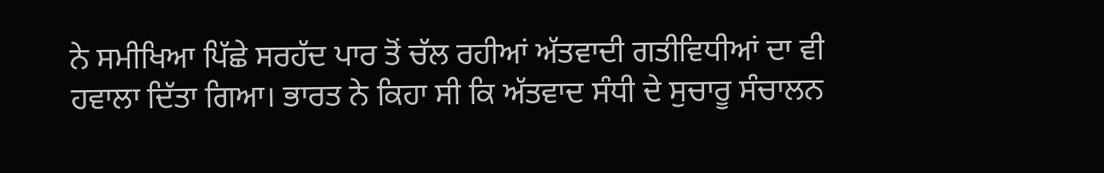ਨੇ ਸਮੀਖਿਆ ਪਿੱਛੇ ਸਰਹੱਦ ਪਾਰ ਤੋਂ ਚੱਲ ਰਹੀਆਂ ਅੱਤਵਾਦੀ ਗਤੀਵਿਧੀਆਂ ਦਾ ਵੀ ਹਵਾਲਾ ਦਿੱਤਾ ਗਿਆ। ਭਾਰਤ ਨੇ ਕਿਹਾ ਸੀ ਕਿ ਅੱਤਵਾਦ ਸੰਧੀ ਦੇ ਸੁਚਾਰੂ ਸੰਚਾਲਨ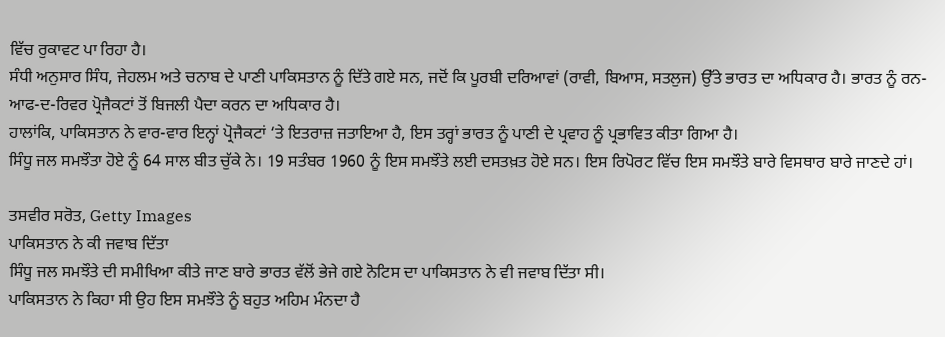ਵਿੱਚ ਰੁਕਾਵਟ ਪਾ ਰਿਹਾ ਹੈ।
ਸੰਧੀ ਅਨੁਸਾਰ ਸਿੰਧ, ਜੇਹਲਮ ਅਤੇ ਚਨਾਬ ਦੇ ਪਾਣੀ ਪਾਕਿਸਤਾਨ ਨੂੰ ਦਿੱਤੇ ਗਏ ਸਨ, ਜਦੋਂ ਕਿ ਪੂਰਬੀ ਦਰਿਆਵਾਂ (ਰਾਵੀ, ਬਿਆਸ, ਸਤਲੁਜ) ਉੱਤੇ ਭਾਰਤ ਦਾ ਅਧਿਕਾਰ ਹੈ। ਭਾਰਤ ਨੂੰ ਰਨ-ਆਫ-ਦ-ਰਿਵਰ ਪ੍ਰੋਜੈਕਟਾਂ ਤੋਂ ਬਿਜਲੀ ਪੈਦਾ ਕਰਨ ਦਾ ਅਧਿਕਾਰ ਹੈ।
ਹਾਲਾਂਕਿ, ਪਾਕਿਸਤਾਨ ਨੇ ਵਾਰ-ਵਾਰ ਇਨ੍ਹਾਂ ਪ੍ਰੋਜੈਕਟਾਂ ‘ਤੇ ਇਤਰਾਜ਼ ਜਤਾਇਆ ਹੈ, ਇਸ ਤਰ੍ਹਾਂ ਭਾਰਤ ਨੂੰ ਪਾਣੀ ਦੇ ਪ੍ਰਵਾਹ ਨੂੰ ਪ੍ਰਭਾਵਿਤ ਕੀਤਾ ਗਿਆ ਹੈ।
ਸਿੰਧੂ ਜਲ ਸਮਝੌਤਾ ਹੋਏ ਨੂੰ 64 ਸਾਲ ਬੀਤ ਚੁੱਕੇ ਨੇ। 19 ਸਤੰਬਰ 1960 ਨੂੰ ਇਸ ਸਮਝੌਤੇ ਲਈ ਦਸਤਖ਼ਤ ਹੋਏ ਸਨ। ਇਸ ਰਿਪੋਰਟ ਵਿੱਚ ਇਸ ਸਮਝੌਤੇ ਬਾਰੇ ਵਿਸਥਾਰ ਬਾਰੇ ਜਾਣਦੇ ਹਾਂ।

ਤਸਵੀਰ ਸਰੋਤ, Getty Images
ਪਾਕਿਸਤਾਨ ਨੇ ਕੀ ਜਵਾਬ ਦਿੱਤਾ
ਸਿੰਧੂ ਜਲ ਸਮਝੌਤੇ ਦੀ ਸਮੀਖਿਆ ਕੀਤੇ ਜਾਣ ਬਾਰੇ ਭਾਰਤ ਵੱਲੋਂ ਭੇਜੇ ਗਏ ਨੋਟਿਸ ਦਾ ਪਾਕਿਸਤਾਨ ਨੇ ਵੀ ਜਵਾਬ ਦਿੱਤਾ ਸੀ।
ਪਾਕਿਸਤਾਨ ਨੇ ਕਿਹਾ ਸੀ ਉਹ ਇਸ ਸਮਝੌਤੇ ਨੂੰ ਬਹੁਤ ਅਹਿਮ ਮੰਨਦਾ ਹੈ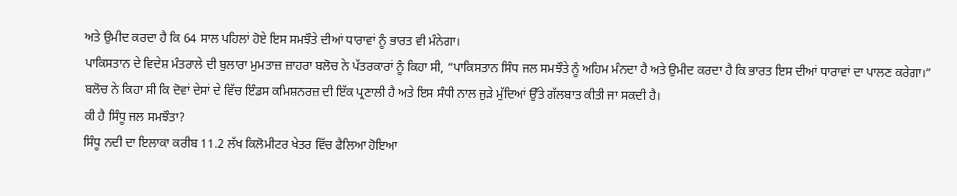ਅਤੇ ਉਮੀਦ ਕਰਦਾ ਹੈ ਕਿ 64 ਸਾਲ ਪਹਿਲਾਂ ਹੋਏ ਇਸ ਸਮਝੌਤੇ ਦੀਆਂ ਧਾਰਾਵਾਂ ਨੂੰ ਭਾਰਤ ਵੀ ਮੰਨੇਗਾ।
ਪਾਕਿਸਤਾਨ ਦੇ ਵਿਦੇਸ਼ ਮੰਤਰਾਲੇ ਦੀ ਬੁਲਾਰਾ ਮੁਮਤਾਜ਼ ਜ਼ਾਹਰਾ ਬਲੋਚ ਨੇ ਪੱਤਰਕਾਰਾਂ ਨੂੰ ਕਿਹਾ ਸੀ, “ਪਾਕਿਸਤਾਨ ਸਿੰਧ ਜਲ ਸਮਝੌਤੇ ਨੂੰ ਅਹਿਮ ਮੰਨਦਾ ਹੈ ਅਤੇ ਉਮੀਦ ਕਰਦਾ ਹੈ ਕਿ ਭਾਰਤ ਇਸ ਦੀਆਂ ਧਾਰਾਵਾਂ ਦਾ ਪਾਲਣ ਕਰੇਗਾ।”
ਬਲੋਚ ਨੇ ਕਿਹਾ ਸੀ ਕਿ ਦੋਵਾਂ ਦੇਸਾਂ ਦੇ ਵਿੱਚ ਇੰਡਸ ਕਮਿਸ਼ਨਰਜ਼ ਦੀ ਇੱਕ ਪ੍ਰਣਾਲੀ ਹੈ ਅਤੇ ਇਸ ਸੰਧੀ ਨਾਲ ਜੁੜੇ ਮੁੱਦਿਆਂ ਉੱਤੇ ਗੱਲਬਾਤ ਕੀਤੀ ਜਾ ਸਕਦੀ ਹੈ।
ਕੀ ਹੈ ਸਿੰਧੂ ਜਲ ਸਮਝੌਤਾ?
ਸਿੰਧੂ ਨਦੀ ਦਾ ਇਲਾਕਾ ਕਰੀਬ 11.2 ਲੱਖ ਕਿਲੋਮੀਟਰ ਖੇਤਰ ਵਿੱਚ ਫੈਲਿਆ ਹੋਇਆ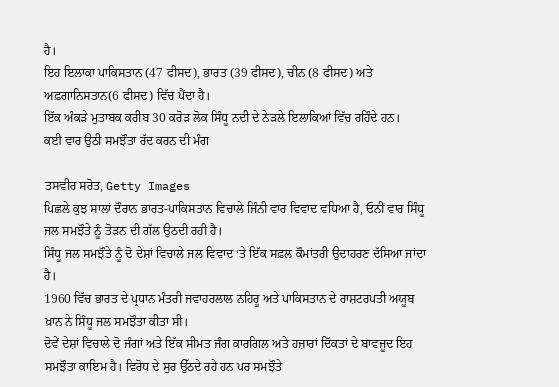ਹੈ।
ਇਹ ਇਲਾਕਾ ਪਾਕਿਸਤਾਨ (47 ਫੀਸਦ), ਭਾਰਤ (39 ਫੀਸਦ), ਚੀਨ (8 ਫੀਸਦ) ਅਤੇ ਅਫ਼ਗਾਨਿਸਤਾਨ(6 ਫੀਸਦ) ਵਿੱਚ ਪੈਂਦਾ ਹੈ।
ਇੱਕ ਅੰਕੜੇ ਮੁਤਾਬਕ ਕਰੀਬ 30 ਕਰੋੜ ਲੋਕ ਸਿੰਧੂ ਨਦੀ ਦੇ ਨੇੜਲੇ ਇਲਾਕਿਆਂ ਵਿੱਚ ਰਹਿੰਦੇ ਹਨ।
ਕਈ ਵਾਰ ਉਠੀ ਸਮਝੌਤਾ ਰੱਦ ਕਰਨ ਦੀ ਮੰਗ

ਤਸਵੀਰ ਸਰੋਤ, Getty Images
ਪਿਛਲੇ ਕੁਝ ਸਾਲਾਂ ਦੌਰਾਨ ਭਾਰਤ-ਪਾਕਿਸਤਾਨ ਵਿਚਾਲੇ ਜਿੰਨੀ ਵਾਰ ਵਿਵਾਦ ਵਧਿਆ ਹੈ, ਓਨੀਂ ਵਾਰ ਸਿੰਧੂ ਜਲ ਸਮਝੌਤੇ ਨੂੰ ਤੋੜਨ ਦੀ ਗੱਲ ਉਠਦੀ ਰਹੀ ਹੈ।
ਸਿੰਧੂ ਜਲ ਸਮਝੌਤੇ ਨੂੰ ਦੋ ਦੇਸ਼ਾਂ ਵਿਚਾਲੇ ਜਲ ਵਿਵਾਦ ‘ਤੇ ਇੱਕ ਸਫ਼ਲ ਕੌਮਾਂਤਰੀ ਉਦਾਹਰਣ ਦੱਸਿਆ ਜਾਂਦਾ ਹੈ।
1960 ਵਿੱਚ ਭਾਰਤ ਦੇ ਪ੍ਰਧਾਨ ਮੰਤਰੀ ਜਵਾਹਰਲਾਲ ਨਹਿਰੂ ਅਤੇ ਪਾਕਿਸਤਾਨ ਦੇ ਰਾਸ਼ਟਰਪਤੀ ਅਯੂਬ ਖ਼ਾਨ ਨੇ ਸਿੰਧੂ ਜਲ ਸਮਝੌਤਾ ਕੀਤਾ ਸੀ।
ਦੋਵੇਂ ਦੇਸ਼ਾਂ ਵਿਚਾਲੇ ਦੋ ਜੰਗਾਂ ਅਤੇ ਇੱਕ ਸੀਮਤ ਜੰਗ ਕਾਰਗਿਲ ਅਤੇ ਹਜ਼ਾਰਾਂ ਦਿੱਕਤਾਂ ਦੇ ਬਾਵਜੂਦ ਇਹ ਸਮਝੌਤਾ ਕਾਇਮ ਹੈ। ਵਿਰੋਧ ਦੇ ਸੁਰ ਉੱਠਦੇ ਰਹੇ ਹਨ ਪਰ ਸਮਝੌਤੇ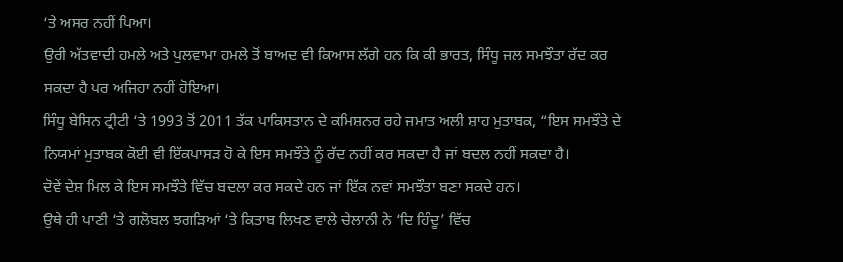‘ਤੇ ਅਸਰ ਨਹੀਂ ਪਿਆ।
ਉਰੀ ਅੱਤਵਾਦੀ ਹਮਲੇ ਅਤੇ ਪੁਲਵਾਮਾ ਹਮਲੇ ਤੋਂ ਬਾਅਦ ਵੀ ਕਿਆਸ ਲੱਗੇ ਹਨ ਕਿ ਕੀ ਭਾਰਤ, ਸਿੰਧੂ ਜਲ ਸਮਝੌਤਾ ਰੱਦ ਕਰ ਸਕਦਾ ਹੈ ਪਰ ਅਜਿਹਾ ਨਹੀਂ ਹੋਇਆ।
ਸਿੰਧੂ ਬੇਸਿਨ ਟ੍ਰੀਟੀ ‘ਤੇ 1993 ਤੋਂ 2011 ਤੱਕ ਪਾਕਿਸਤਾਨ ਦੇ ਕਮਿਸ਼ਨਰ ਰਹੇ ਜਮਾਤ ਅਲੀ ਸ਼ਾਹ ਮੁਤਾਬਕ, “ਇਸ ਸਮਝੌਤੇ ਦੇ ਨਿਯਮਾਂ ਮੁਤਾਬਕ ਕੋਈ ਵੀ ਇੱਕਪਾਸੜ ਹੋ ਕੇ ਇਸ ਸਮਝੌਤੇ ਨੂੰ ਰੱਦ ਨਹੀਂ ਕਰ ਸਕਦਾ ਹੈ ਜਾਂ ਬਦਲ ਨਹੀਂ ਸਕਦਾ ਹੈ।
ਦੋਵੇਂ ਦੇਸ਼ ਮਿਲ ਕੇ ਇਸ ਸਮਝੌਤੇ ਵਿੱਚ ਬਦਲਾ ਕਰ ਸਕਦੇ ਹਨ ਜਾਂ ਇੱਕ ਨਵਾਂ ਸਮਝੌਤਾ ਬਣਾ ਸਕਦੇ ਹਨ।
ਉਥੇ ਹੀ ਪਾਣੀ ‘ਤੇ ਗਲੋਬਲ ਝਗੜਿਆਂ ‘ਤੇ ਕਿਤਾਬ ਲਿਖਣ ਵਾਲੇ ਚੇਲਾਨੀ ਨੇ ‘ਦਿ ਹਿੰਦੂ’ ਵਿੱਚ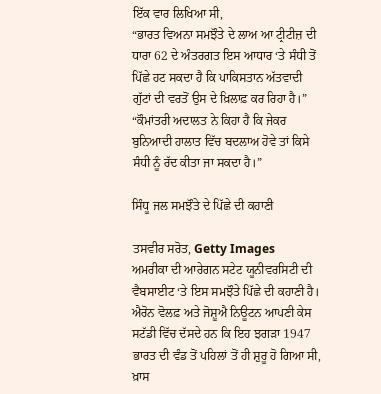ਇੱਕ ਵਾਰ ਲਿਖਿਆ ਸੀ,
“ਭਾਰਤ ਵਿਅਨਾ ਸਮਝੌਤੇ ਦੇ ਲਾਅ ਆ ਟ੍ਰੀਟੀਜ਼ ਦੀ ਧਾਰਾ 62 ਦੇ ਅੰਤਰਗਤ ਇਸ ਆਧਾਰ ‘ਤੇ ਸੰਧੀ ਤੋਂ ਪਿੱਛੇ ਹਟ ਸਕਦਾ ਹੈ ਕਿ ਪਾਕਿਸਤਾਨ ਅੱਤਵਾਦੀ ਗੁੱਟਾਂ ਦੀ ਵਰਤੋਂ ਉਸ ਦੇ ਖ਼ਿਲਾਫ਼ ਕਰ ਰਿਹਾ ਹੈ।”
“ਕੌਮਾਂਤਰੀ ਅਦਾਲਤ ਨੇ ਕਿਹਾ ਹੈ ਕਿ ਜੇਕਰ ਬੁਨਿਆਦੀ ਹਾਲਾਤ ਵਿੱਚ ਬਦਲਾਅ ਹੋਵੇ ਤਾਂ ਕਿਸੇ ਸੰਧੀ ਨੂੰ ਰੱਦ ਕੀਤਾ ਜਾ ਸਕਦਾ ਹੈ।”

ਸਿੰਧੂ ਜਲ ਸਮਝੌਤੇ ਦੇ ਪਿੱਛੇ ਦੀ ਕਹਾਣੀ

ਤਸਵੀਰ ਸਰੋਤ, Getty Images
ਅਮਰੀਕਾ ਦੀ ਆਰੇਗਨ ਸਟੇਟ ਯੂਨੀਵਰਸਿਟੀ ਦੀ ਵੈਬਸਾਈਟ ‘ਤੇ ਇਸ ਸਮਝੌਤੇ ਪਿੱਛੇ ਦੀ ਕਹਾਣੀ ਹੈ।
ਐਰੋਨ ਵੋਲਫ਼ ਅਤੇ ਜੋਸ਼ੂਐ ਨਿਊਟਨ ਆਪਣੀ ਕੇਸ ਸਟੱਡੀ ਵਿੱਚ ਦੱਸਦੇ ਹਨ ਕਿ ਇਹ ਝਗੜਾ 1947 ਭਾਰਤ ਦੀ ਵੰਡ ਤੋਂ ਪਹਿਲਾਂ ਤੋਂ ਹੀ ਸ਼ੁਰੂ ਹੋ ਗਿਆ ਸੀ, ਖ਼ਾਸ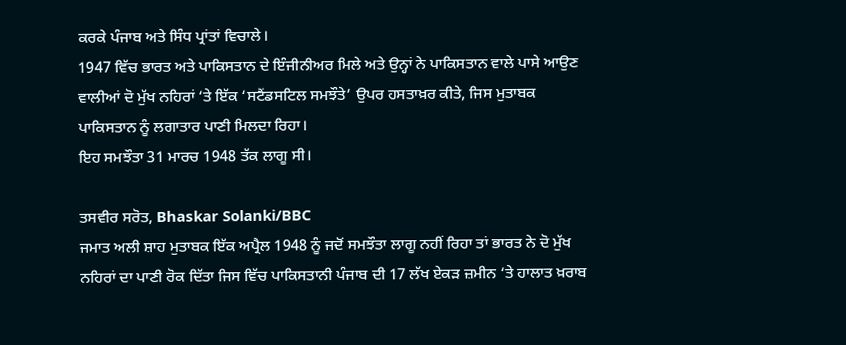ਕਰਕੇ ਪੰਜਾਬ ਅਤੇ ਸਿੰਧ ਪ੍ਰਾਂਤਾਂ ਵਿਚਾਲੇ।
1947 ਵਿੱਚ ਭਾਰਤ ਅਤੇ ਪਾਕਿਸਤਾਨ ਦੇ ਇੰਜੀਨੀਅਰ ਮਿਲੇ ਅਤੇ ਉਨ੍ਹਾਂ ਨੇ ਪਾਕਿਸਤਾਨ ਵਾਲੇ ਪਾਸੇ ਆਉਣ ਵਾਲੀਆਂ ਦੋ ਮੁੱਖ ਨਹਿਰਾਂ ‘ਤੇ ਇੱਕ ‘ਸਟੈਂਡਸਟਿਲ ਸਮਝੌਤੇ’ ਉਪਰ ਹਸਤਾਖ਼ਰ ਕੀਤੇ, ਜਿਸ ਮੁਤਾਬਕ ਪਾਕਿਸਤਾਨ ਨੂੰ ਲਗਾਤਾਰ ਪਾਣੀ ਮਿਲਦਾ ਰਿਹਾ।
ਇਹ ਸਮਝੌਤਾ 31 ਮਾਰਚ 1948 ਤੱਕ ਲਾਗੂ ਸੀ।

ਤਸਵੀਰ ਸਰੋਤ, Bhaskar Solanki/BBC
ਜਮਾਤ ਅਲੀ ਸ਼ਾਹ ਮੁਤਾਬਕ ਇੱਕ ਅਪ੍ਰੈਲ 1948 ਨੂੰ ਜਦੋਂ ਸਮਝੌਤਾ ਲਾਗੂ ਨਹੀਂ ਰਿਹਾ ਤਾਂ ਭਾਰਤ ਨੇ ਦੋ ਮੁੱਖ ਨਹਿਰਾਂ ਦਾ ਪਾਣੀ ਰੋਕ ਦਿੱਤਾ ਜਿਸ ਵਿੱਚ ਪਾਕਿਸਤਾਨੀ ਪੰਜਾਬ ਦੀ 17 ਲੱਖ ਏਕੜ ਜ਼ਮੀਨ ‘ਤੇ ਹਾਲਾਤ ਖ਼ਰਾਬ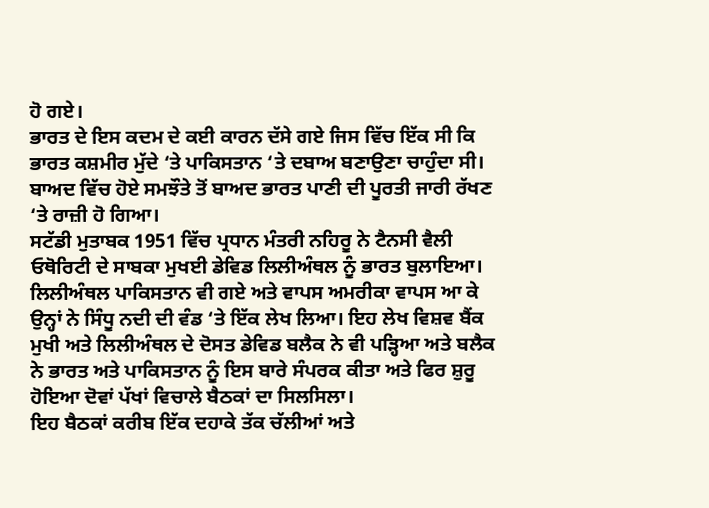ਹੋ ਗਏ।
ਭਾਰਤ ਦੇ ਇਸ ਕਦਮ ਦੇ ਕਈ ਕਾਰਨ ਦੱਸੇ ਗਏ ਜਿਸ ਵਿੱਚ ਇੱਕ ਸੀ ਕਿ ਭਾਰਤ ਕਸ਼ਮੀਰ ਮੁੱਦੇ ‘ਤੇ ਪਾਕਿਸਤਾਨ ‘ਤੇ ਦਬਾਅ ਬਣਾਉਣਾ ਚਾਹੁੰਦਾ ਸੀ। ਬਾਅਦ ਵਿੱਚ ਹੋਏ ਸਮਝੌਤੇ ਤੋਂ ਬਾਅਦ ਭਾਰਤ ਪਾਣੀ ਦੀ ਪੂਰਤੀ ਜਾਰੀ ਰੱਖਣ ‘ਤੇ ਰਾਜ਼ੀ ਹੋ ਗਿਆ।
ਸਟੱਡੀ ਮੁਤਾਬਕ 1951 ਵਿੱਚ ਪ੍ਰਧਾਨ ਮੰਤਰੀ ਨਹਿਰੂ ਨੇ ਟੈਨਸੀ ਵੈਲੀ ਓਥੋਰਿਟੀ ਦੇ ਸਾਬਕਾ ਮੁਖਈ ਡੇਵਿਡ ਲਿਲੀਅੰਥਲ ਨੂੰ ਭਾਰਤ ਬੁਲਾਇਆ।
ਲਿਲੀਅੰਥਲ ਪਾਕਿਸਤਾਨ ਵੀ ਗਏ ਅਤੇ ਵਾਪਸ ਅਮਰੀਕਾ ਵਾਪਸ ਆ ਕੇ ਉਨ੍ਹਾਂ ਨੇ ਸਿੰਧੂ ਨਦੀ ਦੀ ਵੰਡ ‘ਤੇ ਇੱਕ ਲੇਖ ਲਿਆ। ਇਹ ਲੇਖ ਵਿਸ਼ਵ ਬੈਂਕ ਮੁਖੀ ਅਤੇ ਲਿਲੀਅੰਥਲ ਦੇ ਦੋਸਤ ਡੇਵਿਡ ਬਲੈਕ ਨੇ ਵੀ ਪੜ੍ਹਿਆ ਅਤੇ ਬਲੈਕ ਨੇ ਭਾਰਤ ਅਤੇ ਪਾਕਿਸਤਾਨ ਨੂੰ ਇਸ ਬਾਰੇ ਸੰਪਰਕ ਕੀਤਾ ਅਤੇ ਫਿਰ ਸ਼ੁਰੂ ਹੋਇਆ ਦੋਵਾਂ ਪੱਖਾਂ ਵਿਚਾਲੇ ਬੈਠਕਾਂ ਦਾ ਸਿਲਸਿਲਾ।
ਇਹ ਬੈਠਕਾਂ ਕਰੀਬ ਇੱਕ ਦਹਾਕੇ ਤੱਕ ਚੱਲੀਆਂ ਅਤੇ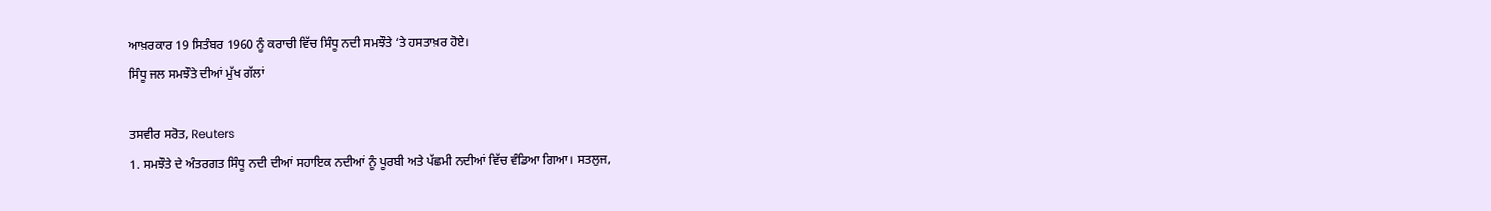ਆਖ਼ਰਕਾਰ 19 ਸਿਤੰਬਰ 1960 ਨੂੰ ਕਰਾਚੀ ਵਿੱਚ ਸਿੰਧੂ ਨਦੀ ਸਮਝੌਤੇ ‘ਤੇ ਹਸਤਾਖ਼ਰ ਹੋਏ।
ਸਿੰਧੂ ਜਲ ਸਮਝੌਤੇ ਦੀਆਂ ਮੁੱਖ ਗੱਲਾਂ

ਤਸਵੀਰ ਸਰੋਤ, Reuters
1. ਸਮਝੌਤੇ ਦੇ ਅੰਤਰਗਤ ਸਿੰਧੂ ਨਦੀ ਦੀਆਂ ਸਹਾਇਕ ਨਦੀਆਂ ਨੂੰ ਪੂਰਬੀ ਅਤੇ ਪੱਛਮੀ ਨਦੀਆਂ ਵਿੱਚ ਵੰਡਿਆ ਗਿਆ। ਸਤਲੁਜ,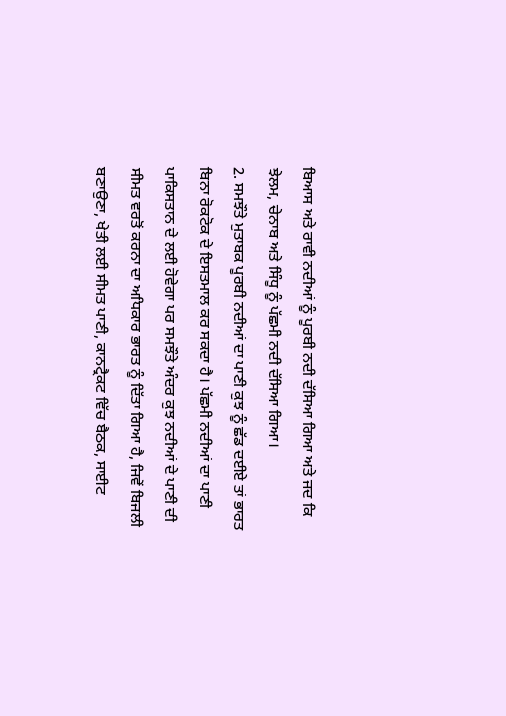ਬਿਆਸ ਅਤੇ ਰਾਵੀ ਨਦੀਆਂ ਨੂੰ ਪੂਰਬੀ ਨਦੀ ਦੱਸਿਆ ਗਿਆ ਅਤੇ ਜਦ ਕਿ ਝੇਲਮ, ਚੇਨਾਬ ਅਤੇ ਸਿੰਧੂ ਨੂੰ ਪੱਛਮੀ ਨਦੀ ਦੱਸਿਆ ਗਿਆ।
2. ਸਮਝੌਤੇ ਮੁਤਾਬਕ ਪੂਰਬੀ ਨਦੀਆਂ ਦਾ ਪਾਣੀ ਕੁਝ ਨੂੰ ਛੱਡ ਦਈਏ ਤਾਂ ਭਾਰਤ ਬਿਨਾ ਰੋਕਟੋਕ ਦੇ ਇਸਤਮਾਲ ਕਰ ਸਕਦਾ ਹੈ। ਪੱਛਮੀ ਨਦੀਆਂ ਦਾ ਪਾਣੀ ਪਾਕਿਸਤਾਨ ਦੇ ਲਈ ਹੋਵੇਗਾ ਪਰ ਸਮਝੌਤੇ ਅੰਦਰ ਕੁਝ ਨਦੀਆਂ ਦੇ ਪਾਣੀ ਦੀ ਸੀਮਤ ਵਰਤੋਂ ਕਰਨਾ ਦਾ ਅਧਿਕਾਰ ਭਾਰਤ ਨੂੰ ਦਿੱਤਾ ਗਿਆ ਹੈ, ਜਿਵੇਂ ਬਿਜਲੀ ਬਣਾਉਣਾ, ਖੇਤੀ ਲਈ ਸੀਮਤ ਪਾਣੀ, ਕਾਨਟ੍ਰੈਕਟ ਵਿੱਚ ਬੈਠਕ, ਸਾਈਟ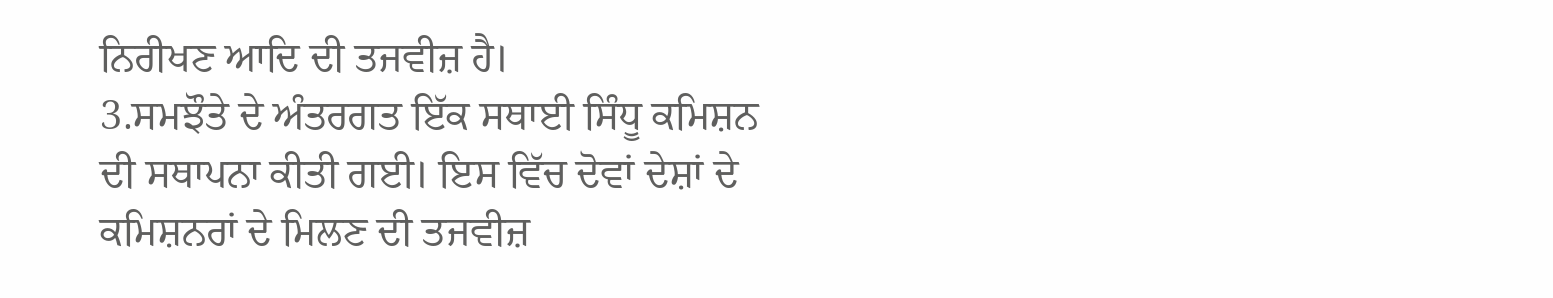ਨਿਰੀਖਣ ਆਦਿ ਦੀ ਤਜਵੀਜ਼ ਹੈ।
3.ਸਮਝੌਤੇ ਦੇ ਅੰਤਰਗਤ ਇੱਕ ਸਥਾਈ ਸਿੰਧੂ ਕਮਿਸ਼ਨ ਦੀ ਸਥਾਪਨਾ ਕੀਤੀ ਗਈ। ਇਸ ਵਿੱਚ ਦੋਵਾਂ ਦੇਸ਼ਾਂ ਦੇ ਕਮਿਸ਼ਨਰਾਂ ਦੇ ਮਿਲਣ ਦੀ ਤਜਵੀਜ਼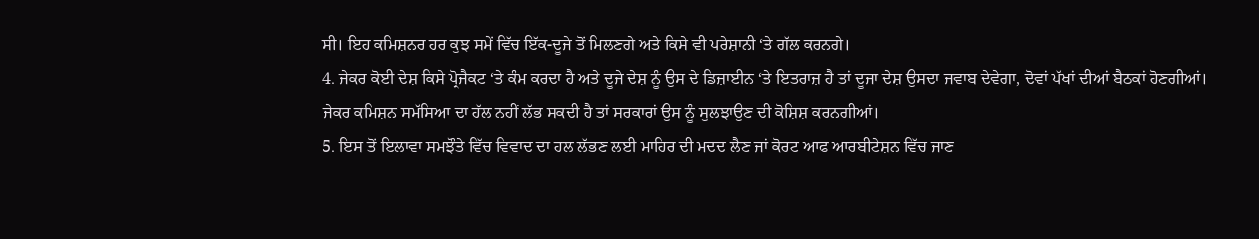ਸੀ। ਇਹ ਕਮਿਸ਼ਨਰ ਹਰ ਕੁਝ ਸਮੇਂ ਵਿੱਚ ਇੱਕ-ਦੂਜੇ ਤੋਂ ਮਿਲਣਗੇ ਅਤੇ ਕਿਸੇ ਵੀ ਪਰੇਸ਼ਾਨੀ ‘ਤੇ ਗੱਲ ਕਰਨਗੇ।
4. ਜੇਕਰ ਕੋਈ ਦੇਸ਼ ਕਿਸੇ ਪ੍ਰੋਜੈਕਟ ‘ਤੇ ਕੰਮ ਕਰਦਾ ਹੈ ਅਤੇ ਦੂਜੇ ਦੇਸ਼ ਨੂੰ ਉਸ ਦੇ ਡਿਜ਼ਾਈਨ ‘ਤੇ ਇਤਰਾਜ਼ ਹੈ ਤਾਂ ਦੂਜਾ ਦੇਸ਼ ਉਸਦਾ ਜਵਾਬ ਦੇਵੇਗਾ, ਦੋਵਾਂ ਪੱਖਾਂ ਦੀਆਂ ਬੈਠਕਾਂ ਹੋਣਗੀਆਂ। ਜੇਕਰ ਕਮਿਸ਼ਨ ਸਮੱਸਿਆ ਦਾ ਹੱਲ ਨਹੀਂ ਲੱਭ ਸਕਦੀ ਹੈ ਤਾਂ ਸਰਕਾਰਾਂ ਉਸ ਨੂੰ ਸੁਲਝਾਉਣ ਦੀ ਕੋਸ਼ਿਸ਼ ਕਰਨਗੀਆਂ।
5. ਇਸ ਤੋਂ ਇਲਾਵਾ ਸਮਝੌਤੇ ਵਿੱਚ ਵਿਵਾਦ ਦਾ ਹਲ ਲੱਭਣ ਲਈ ਮਾਹਿਰ ਦੀ ਮਦਦ ਲੈਣ ਜਾਂ ਕੋਰਟ ਆਫ ਆਰਬੀਟੇਸ਼ਨ ਵਿੱਚ ਜਾਣ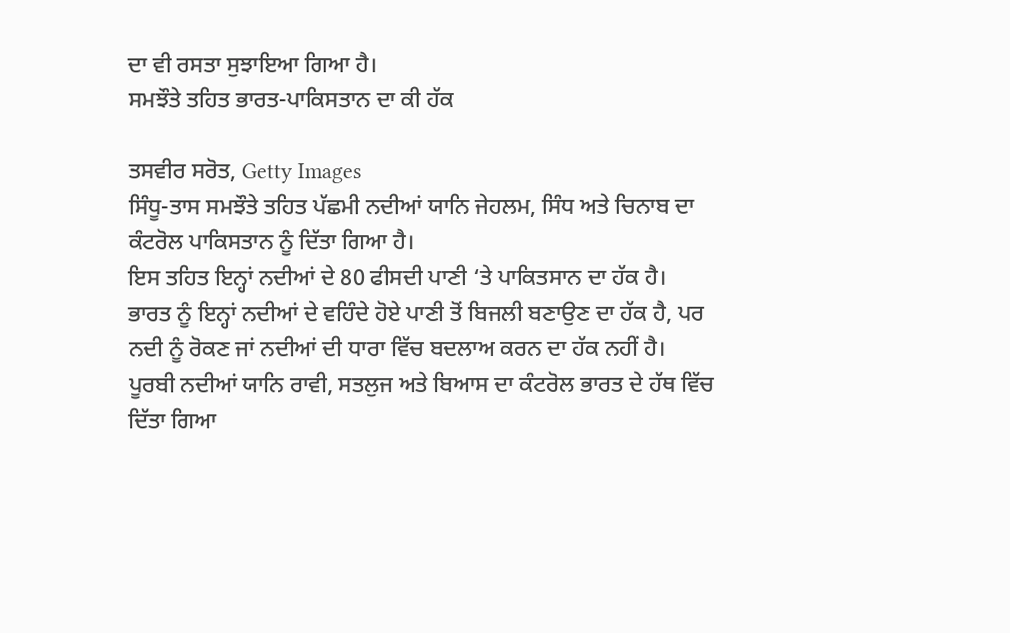ਦਾ ਵੀ ਰਸਤਾ ਸੁਝਾਇਆ ਗਿਆ ਹੈ।
ਸਮਝੌਤੇ ਤਹਿਤ ਭਾਰਤ-ਪਾਕਿਸਤਾਨ ਦਾ ਕੀ ਹੱਕ

ਤਸਵੀਰ ਸਰੋਤ, Getty Images
ਸਿੰਧੂ-ਤਾਸ ਸਮਝੌਤੇ ਤਹਿਤ ਪੱਛਮੀ ਨਦੀਆਂ ਯਾਨਿ ਜੇਹਲਮ, ਸਿੰਧ ਅਤੇ ਚਿਨਾਬ ਦਾ ਕੰਟਰੋਲ ਪਾਕਿਸਤਾਨ ਨੂੰ ਦਿੱਤਾ ਗਿਆ ਹੈ।
ਇਸ ਤਹਿਤ ਇਨ੍ਹਾਂ ਨਦੀਆਂ ਦੇ 80 ਫੀਸਦੀ ਪਾਣੀ ‘ਤੇ ਪਾਕਿਤਸਾਨ ਦਾ ਹੱਕ ਹੈ।
ਭਾਰਤ ਨੂੰ ਇਨ੍ਹਾਂ ਨਦੀਆਂ ਦੇ ਵਹਿੰਦੇ ਹੋਏ ਪਾਣੀ ਤੋਂ ਬਿਜਲੀ ਬਣਾਉਣ ਦਾ ਹੱਕ ਹੈ, ਪਰ ਨਦੀ ਨੂੰ ਰੋਕਣ ਜਾਂ ਨਦੀਆਂ ਦੀ ਧਾਰਾ ਵਿੱਚ ਬਦਲਾਅ ਕਰਨ ਦਾ ਹੱਕ ਨਹੀਂ ਹੈ।
ਪੂਰਬੀ ਨਦੀਆਂ ਯਾਨਿ ਰਾਵੀ, ਸਤਲੁਜ ਅਤੇ ਬਿਆਸ ਦਾ ਕੰਟਰੋਲ ਭਾਰਤ ਦੇ ਹੱਥ ਵਿੱਚ ਦਿੱਤਾ ਗਿਆ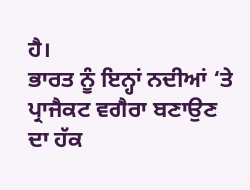ਹੈ।
ਭਾਰਤ ਨੂੰ ਇਨ੍ਹਾਂ ਨਦੀਆਂ ‘ਤੇ ਪ੍ਰਾਜੈਕਟ ਵਗੈਰਾ ਬਣਾਉਣ ਦਾ ਹੱਕ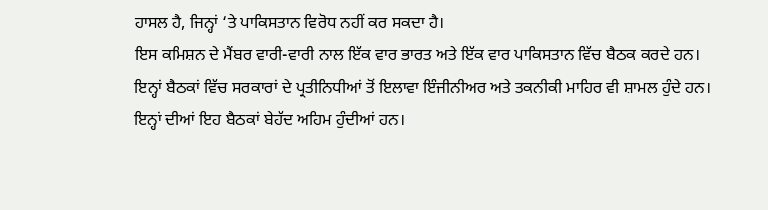ਹਾਸਲ ਹੈ, ਜਿਨ੍ਹਾਂ ‘ਤੇ ਪਾਕਿਸਤਾਨ ਵਿਰੋਧ ਨਹੀਂ ਕਰ ਸਕਦਾ ਹੈ।
ਇਸ ਕਮਿਸ਼ਨ ਦੇ ਮੈਂਬਰ ਵਾਰੀ-ਵਾਰੀ ਨਾਲ ਇੱਕ ਵਾਰ ਭਾਰਤ ਅਤੇ ਇੱਕ ਵਾਰ ਪਾਕਿਸਤਾਨ ਵਿੱਚ ਬੈਠਕ ਕਰਦੇ ਹਨ।
ਇਨ੍ਹਾਂ ਬੈਠਕਾਂ ਵਿੱਚ ਸਰਕਾਰਾਂ ਦੇ ਪ੍ਰਤੀਨਿਧੀਆਂ ਤੋਂ ਇਲਾਵਾ ਇੰਜੀਨੀਅਰ ਅਤੇ ਤਕਨੀਕੀ ਮਾਹਿਰ ਵੀ ਸ਼ਾਮਲ ਹੁੰਦੇ ਹਨ।
ਇਨ੍ਹਾਂ ਦੀਆਂ ਇਹ ਬੈਠਕਾਂ ਬੇਹੱਦ ਅਹਿਮ ਹੁੰਦੀਆਂ ਹਨ।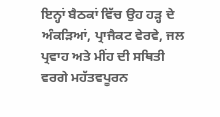ਇਨ੍ਹਾਂ ਬੈਠਕਾਂ ਵਿੱਚ ਉਹ ਹੜ੍ਹ ਦੇ ਅੰਕੜਿਆਂ, ਪ੍ਰਾਜੈਕਟ ਵੇਰਵੇ, ਜਲ ਪ੍ਰਵਾਹ ਅਤੇ ਮੀਂਹ ਦੀ ਸਥਿਤੀ ਵਰਗੇ ਮਹੱਤਵਪੂਰਨ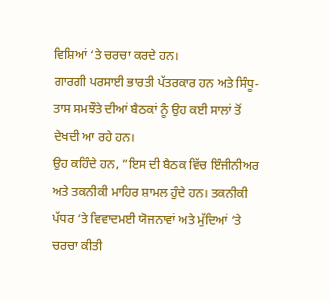ਵਿਸ਼ਿਆਂ ‘ਤੇ ਚਰਚਾ ਕਰਦੇ ਹਨ।
ਗਾਰਗੀ ਪਰਸਾਈ ਭਾਰਤੀ ਪੱਤਰਕਾਰ ਹਨ ਅਤੇ ਸਿੰਧੂ-ਤਾਸ ਸਮਝੌਤੇ ਦੀਆਂ ਬੈਠਕਾਂ ਨੂੰ ਉਹ ਕਈ ਸਾਲਾਂ ਤੋਂ ਦੇਖਦੀ ਆ ਰਹੇ ਹਨ।
ਉਹ ਕਹਿੰਦੇ ਹਨ, ”ਇਸ ਦੀ ਬੈਠਕ ਵਿੱਚ ਇੰਜੀਨੀਅਰ ਅਤੇ ਤਕਨੀਕੀ ਮਾਹਿਰ ਸ਼ਾਮਲ ਹੁੰਦੇ ਹਨ। ਤਕਨੀਕੀ ਪੱਧਰ ‘ਤੇ ਵਿਵਾਦਮਈ ਯੋਜਨਾਵਾਂ ਅਤੇ ਮੁੱਦਿਆਂ ‘ਤੇ ਚਰਚਾ ਕੀਤੀ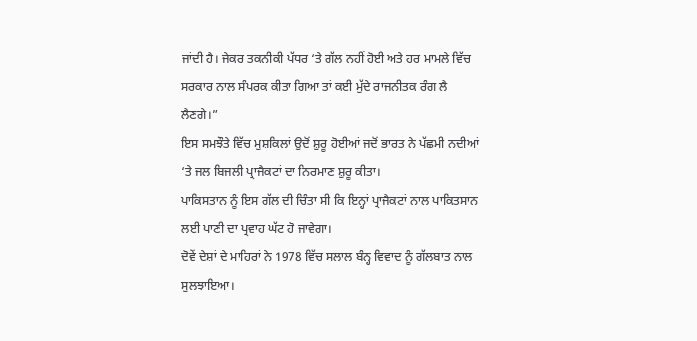ਜਾਂਦੀ ਹੈ। ਜੇਕਰ ਤਕਨੀਕੀ ਪੱਧਰ ‘ਤੇ ਗੱਲ ਨਹੀਂ ਹੋਈ ਅਤੇ ਹਰ ਮਾਮਲੇ ਵਿੱਚ ਸਰਕਾਰ ਨਾਲ ਸੰਪਰਕ ਕੀਤਾ ਗਿਆ ਤਾਂ ਕਈ ਮੁੱਦੇ ਰਾਜਨੀਤਕ ਰੰਗ ਲੈ ਲੈਣਗੇ।”
ਇਸ ਸਮਝੌਤੇ ਵਿੱਚ ਮੁਸ਼ਕਿਲਾਂ ਉਦੋਂ ਸ਼ੁਰੂ ਹੋਈਆਂ ਜਦੋਂ ਭਾਰਤ ਨੇ ਪੱਛਮੀ ਨਦੀਆਂ ‘ਤੇ ਜਲ ਬਿਜਲੀ ਪ੍ਰਾਜੈਕਟਾਂ ਦਾ ਨਿਰਮਾਣ ਸ਼ੁਰੂ ਕੀਤਾ।
ਪਾਕਿਸਤਾਨ ਨੂੰ ਇਸ ਗੱਲ ਦੀ ਚਿੰਤਾ ਸੀ ਕਿ ਇਨ੍ਹਾਂ ਪ੍ਰਾਜੈਕਟਾਂ ਨਾਲ ਪਾਕਿਤਸਾਨ ਲਈ ਪਾਣੀ ਦਾ ਪ੍ਰਵਾਹ ਘੱਟ ਹੋ ਜਾਵੇਗਾ।
ਦੋਵੇਂ ਦੇਸ਼ਾਂ ਦੇ ਮਾਹਿਰਾਂ ਨੇ 1978 ਵਿੱਚ ਸਲਾਲ ਬੰਨ੍ਹ ਵਿਵਾਦ ਨੂੰ ਗੱਲਬਾਤ ਨਾਲ ਸੁਲਝਾਇਆ।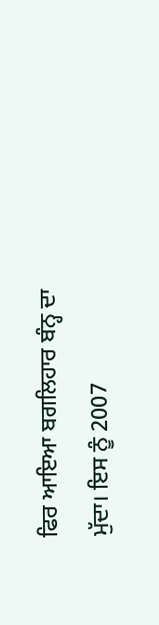ਫਿਰ ਆਇਆ ਬਗਲਿਹਾਰ ਬੰਨ੍ਹ ਦਾ ਮੁੱਦਾ। ਇਸ ਨੂੰ 2007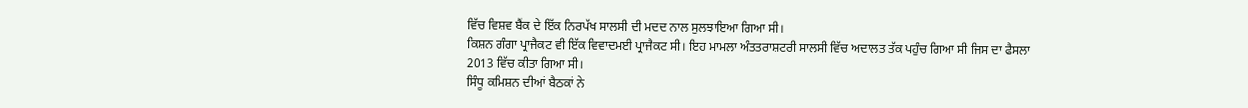ਵਿੱਚ ਵਿਸ਼ਵ ਬੈਂਕ ਦੇ ਇੱਕ ਨਿਰਪੱਖ ਸਾਲਸੀ ਦੀ ਮਦਦ ਨਾਲ ਸੁਲਝਾਇਆ ਗਿਆ ਸੀ।
ਕਿਸ਼ਨ ਗੰਗਾ ਪ੍ਰਾਜੈਕਟ ਵੀ ਇੱਕ ਵਿਵਾਦਮਈ ਪ੍ਰਾਜੈਕਟ ਸੀ। ਇਹ ਮਾਮਲਾ ਅੰਤਤਰਾਸ਼ਟਰੀ ਸਾਲਸੀ ਵਿੱਚ ਅਦਾਲਤ ਤੱਕ ਪਹੁੰਚ ਗਿਆ ਸੀ ਜਿਸ ਦਾ ਫੈਸਲਾ 2013 ਵਿੱਚ ਕੀਤਾ ਗਿਆ ਸੀ।
ਸਿੰਧੂ ਕਮਿਸ਼ਨ ਦੀਆਂ ਬੈਠਕਾਂ ਨੇ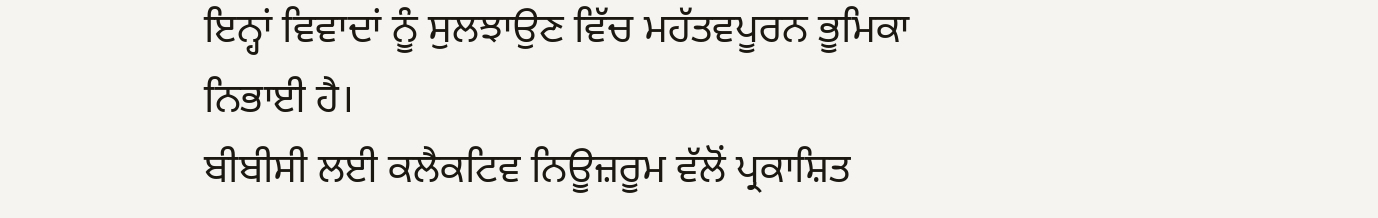ਇਨ੍ਹਾਂ ਵਿਵਾਦਾਂ ਨੂੰ ਸੁਲਝਾਉਣ ਵਿੱਚ ਮਹੱਤਵਪੂਰਨ ਭੂਮਿਕਾ ਨਿਭਾਈ ਹੈ।
ਬੀਬੀਸੀ ਲਈ ਕਲੈਕਟਿਵ ਨਿਊਜ਼ਰੂਮ ਵੱਲੋਂ ਪ੍ਰਕਾਸ਼ਿਤ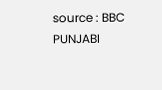source : BBC PUNJABI